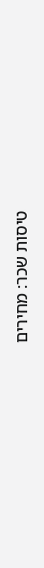טיסות שכר: מחירים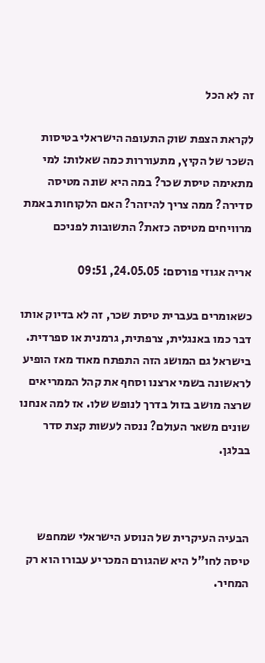זה לא הכל

לקראת הצפת שוק התעופה הישראלי בטיסות השכר של הקיץ, מתעוררות כמה שאלות: למי מתאימה טיסת שכר? במה היא שונה מטיסה סדירה? ממה צריך להיזהר? האם הלקוחות באמת מרוויחים מטיסה כזאת? התשובות לפניכם

אריה אגוזי פורסם: 24.05.05, 09:51

כשאומרים בעברית טיסת שכר, זה לא בדיוק אותו דבר כמו באנגלית, צרפתית, גרמנית או ספרדית. בישראל גם המושג הזה התפתח מאוד מאז הופיע לראשונה בשמי ארצנו וסחף את קהל הממריאים שרצה מושב בזול בדרך לנופש שלו. אז למה אנחנו שונים משאר העולם? ננסה לעשות קצת סדר בבלגן.



הבעיה העיקרית של הנוסע הישראלי שמחפש טיסה לחו"ל היא שהגורם המכריע עבורו הוא רק המחיר.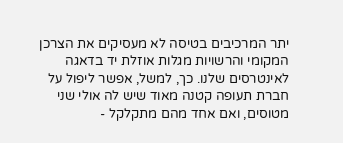יתר המרכיבים בטיסה לא מעסיקים את הצרכן המקומי והרשויות מגלות אוזלת יד בדאגה לאינטרסים שלנו. כך, למשל, אפשר ליפול על חברת תעופה קטנה מאוד שיש לה אולי שני מטוסים, ואם אחד מהם מתקלקל -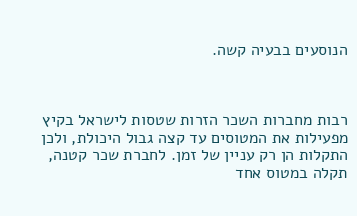הנוסעים בבעיה קשה.



רבות מחברות השכר הזרות שטסות לישראל בקיץ מפעילות את המטוסים עד קצה גבול היכולת, ולכן התקלות הן רק עניין של זמן. לחברת שכר קטנה, תקלה במטוס אחד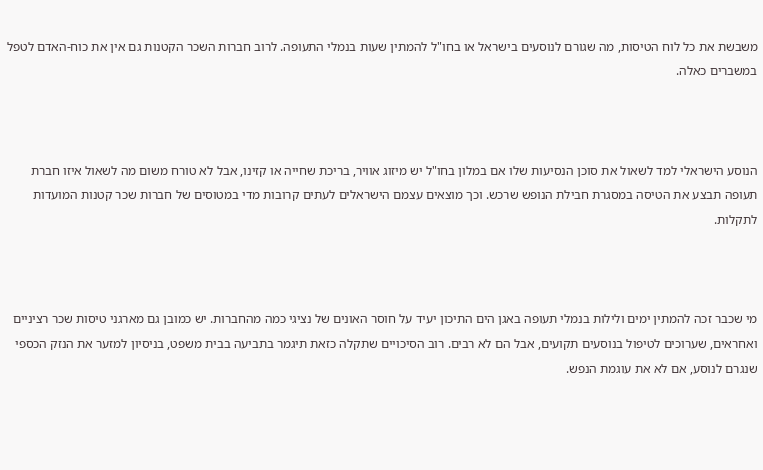משבשת את כל לוח הטיסות, מה שגורם לנוסעים בישראל או בחו"ל להמתין שעות בנמלי התעופה. לרוב חברות השכר הקטנות גם אין את כוח-האדם לטפל במשברים כאלה.



הנוסע הישראלי למד לשאול את סוכן הנסיעות שלו אם במלון בחו"ל יש מיזוג אוויר, בריכת שחייה או קזינו, אבל לא טורח משום מה לשאול איזו חברת תעופה תבצע את הטיסה במסגרת חבילת הנופש שרכש. וכך מוצאים עצמם הישראלים לעתים קרובות מדי במטוסים של חברות שכר קטנות המועדות לתקלות.



מי שכבר זכה להמתין ימים ולילות בנמלי תעופה באגן הים התיכון יעיד על חוסר האונים של נציגי כמה מהחברות. יש כמובן גם מארגני טיסות שכר רציניים ואחראים, שערוכים לטיפול בנוסעים תקועים, אבל הם לא רבים. רוב הסיכויים שתקלה כזאת תיגמר בתביעה בבית משפט, בניסיון למזער את הנזק הכספי שנגרם לנוסע, אם לא את עוגמת הנפש.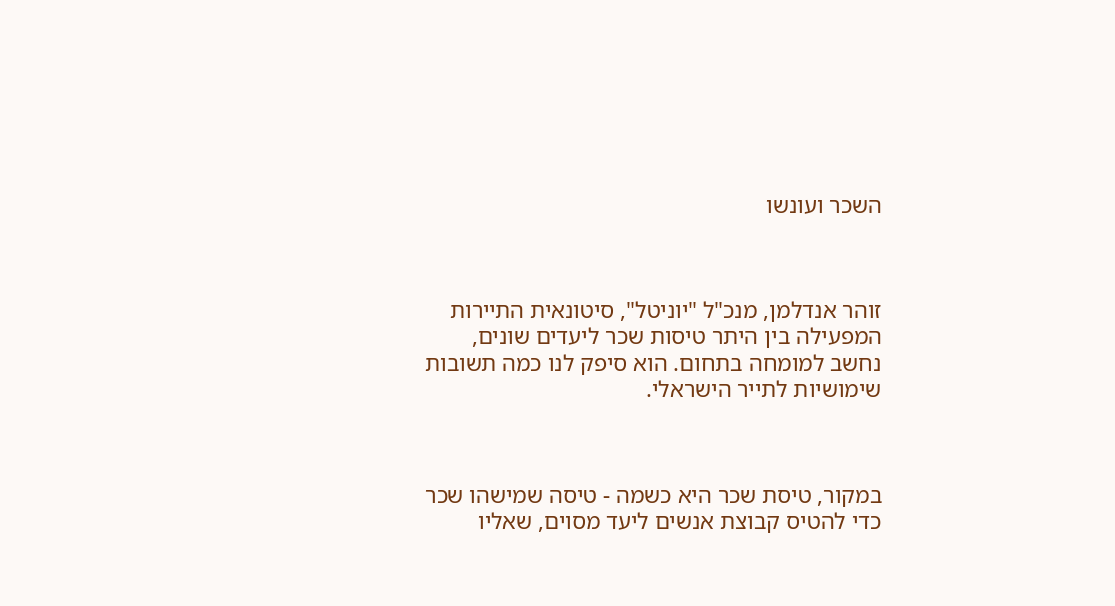השכר ועונשו



זוהר אנדלמן, מנכ"ל "יוניטל", סיטונאית התיירות המפעילה בין היתר טיסות שכר ליעדים שונים, נחשב למומחה בתחום. הוא סיפק לנו כמה תשובות שימושיות לתייר הישראלי.



במקור, טיסת שכר היא כשמה - טיסה שמישהו שכר כדי להטיס קבוצת אנשים ליעד מסוים, שאליו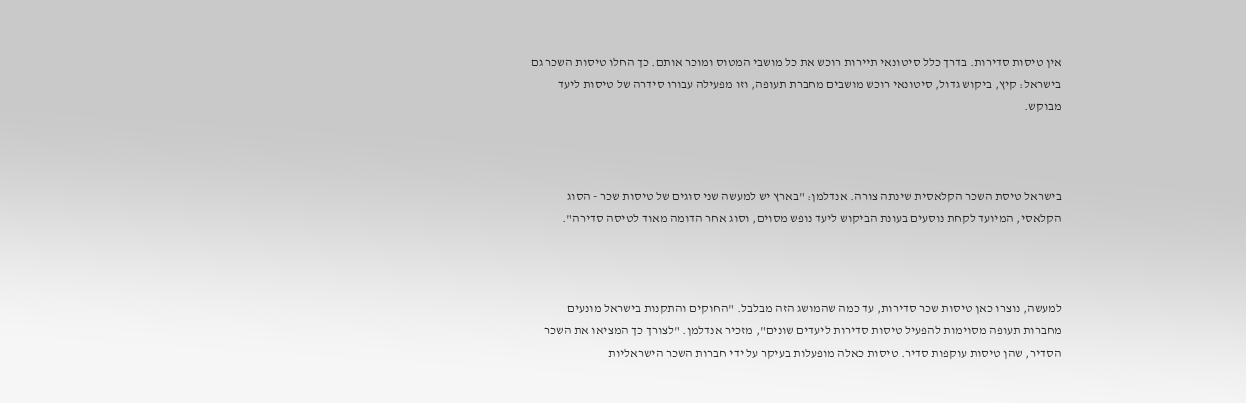אין טיסות סדירות. בדרך כלל סיטונאי תיירות רוכש את כל מושבי המטוס ומוכר אותם. כך החלו טיסות השכר גם בישראל: קיץ, ביקוש גדול, סיטונאי רוכש מושבים מחברת תעופה, וזו מפעילה עבורו סידרה של טיסות ליעד מבוקש.



בישראל טיסת השכר הקלאסית שינתה צורה. אנדלמן: "בארץ יש למעשה שני סוגים של טיסות שכר - הסוג הקלאסי, המיועד לקחת נוסעים בעונת הביקוש ליעד נופש מסוים, וסוג אחר הדומה מאוד לטיסה סדירה".



למעשה, נוצרו כאן טיסות שכר סדירות, עד כמה שהמושג הזה מבלבל. "החוקים והתקנות בישראל מונעים מחברות תעופה מסוימות להפעיל טיסות סדירות ליעדים שונים", מזכיר אנדלמן. "לצורך כך המציאו את השכר הסדיר, שהן טיסות עוקפות סדיר. טיסות כאלה מופעלות בעיקר על ידי חברות השכר הישראליות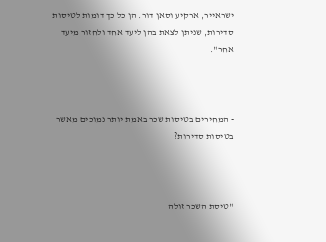ישראייר, ארקיע וסאן דור. הן כל כך דומות לטיסות סדירות, שניתן לצאת בהן ליעד אחד ולחזור מיעד אחר".



- המחירים בטיסות שכר באמת יותר נמוכים מאשר בטיסות סדירות?



"טיסת השכר זולה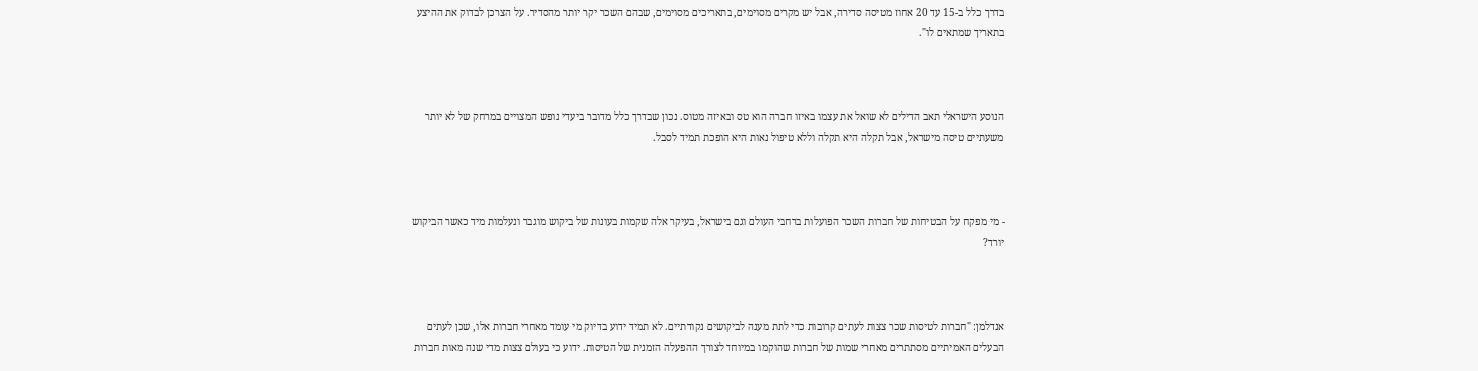בדרך כלל ב-15 עד 20 אחוז מטיסה סדירה, אבל יש מקרים מסוימים, בתאריכים מסוימים, שבהם השכר יקר יותר מהסדיר. על הצרכן לבדוק את ההיצע בתאריך שמתאים לו".



הנוסע הישראלי תאב הדילים לא שואל את עצמו באיזו חברה הוא טס ובאיזה מטוס. נכון שבדרך כלל מדובר ביעדי נופש המצויים במרחק של לא יותר משעתיים טיסה מישראל, אבל תקלה היא תקלה וללא טיפול נאות היא הופכת תמיד לסבל.



- מי מפקח על הבטיחות של חברות השכר הפועלות ברחבי העולם וגם בישראל, בעיקר אלה שקמות בעונות של ביקוש מוגבר ונעלמות מיד כאשר הביקוש יורד?



אנדלמן: "חברות לטיסות שכר צצות לעתים קרובות כדי לתת מענה לביקושים נקודתיים. לא תמיד ידוע בדיוק מי עומד מאחרי חברות אלו, שכן לעתים הבעלים האמיתיים מסתתרים מאחרי שמות של חברות שהוקמו במיוחד לצורך ההפעלה הזמנית של הטיסות. ידוע כי בעולם צצות מדי שנה מאות חברות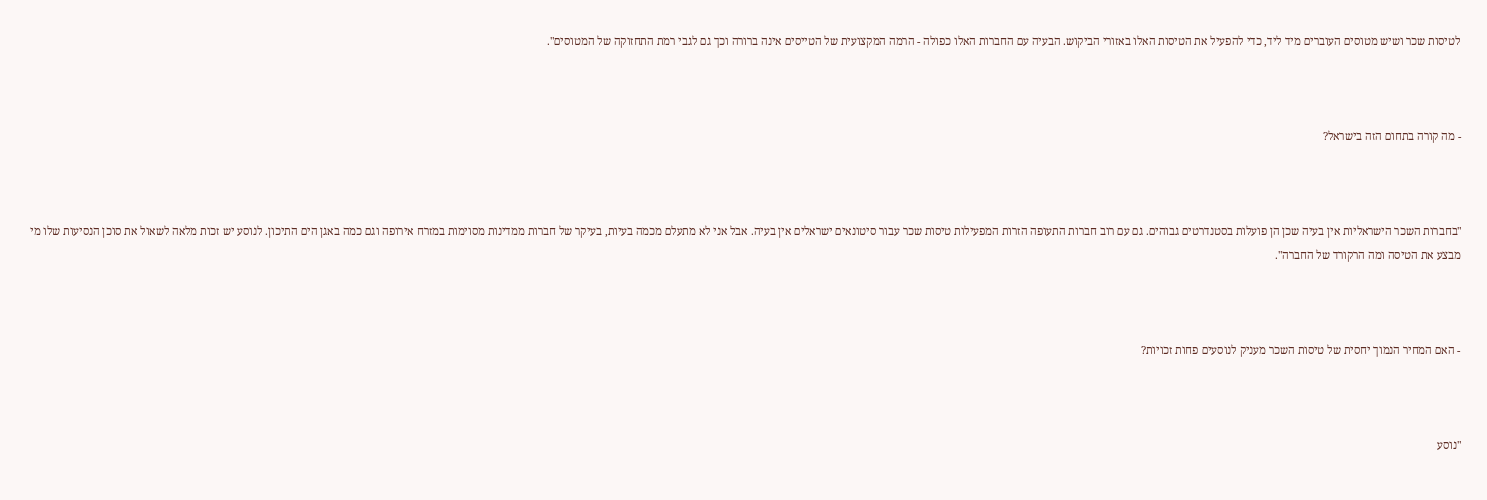לטיסות שכר ושיש מטוסים העוברים מיד ליד, כדי להפעיל את הטיסות האלו באזורי הביקוש. הבעיה עם החברות האלו כפולה - הרמה המקצועית של הטייסים אינה ברורה וכך גם לגבי רמת התחזוקה של המטוסים".



- מה קורה בתחום הזה בישראל?



"בחברות השכר הישראליות אין בעיה שכן הן פועלות בסטנדרטים גבוהים. גם עם רוב חברות התעופה הזרות המפעילות טיסות שכר עבור סיטונאים ישראלים אין בעיה. אבל אני לא מתעלם מכמה בעיות, בעיקר של חברות ממדינות מסוימות במזרח אירופה וגם כמה באגן הים התיכון. לנוסע יש זכות מלאה לשאול את סוכן הנסיעות שלו מי מבצע את הטיסה ומה הרקורד של החברה".



- האם המחיר הנמוך יחסית של טיסות השכר מעניק לנוסעים פחות זכויות?



"נוסע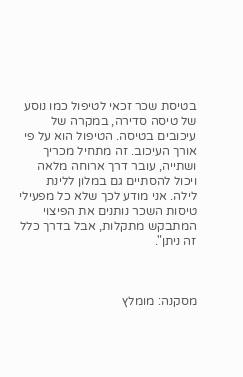בטיסת שכר זכאי לטיפול כמו נוסע של טיסה סדירה, במקרה של עיכובים בטיסה. הטיפול הוא על פי אורך העיכוב. זה מתחיל מכריך ושתייה, עובר דרך ארוחה מלאה ויכול להסתיים גם במלון ללינת לילה. אני מודע לכך שלא כל מפעילי טיסות השכר נותנים את הפיצוי המתבקש מתקלות, אבל בדרך כלל זה ניתן".



מסקנה: מומלץ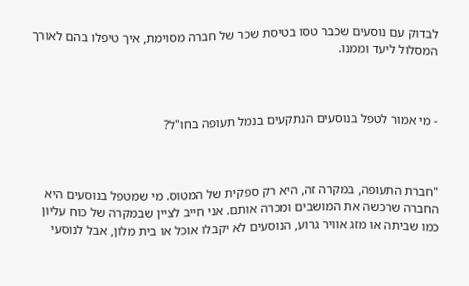לבדוק עם נוסעים שכבר טסו בטיסת שכר של חברה מסוימת, איך טיפלו בהם לאורך המסלול ליעד וממנו.



- מי אמור לטפל בנוסעים הנתקעים בנמל תעופה בחו"ל?



"חברת התעופה, במקרה זה, היא רק ספקית של המטוס. מי שמטפל בנוסעים היא החברה שרכשה את המושבים ומכרה אותם. אני חייב לציין שבמקרה של כוח עליון כמו שביתה או מזג אוויר גרוע, הנוסעים לא יקבלו אוכל או בית מלון, אבל לנוסעי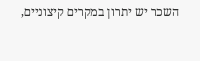השכר יש יתרון במקרים קיצוניים,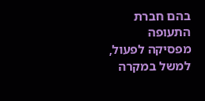בהם חברת התעופה מפסיקה לפעול, למשל במקרה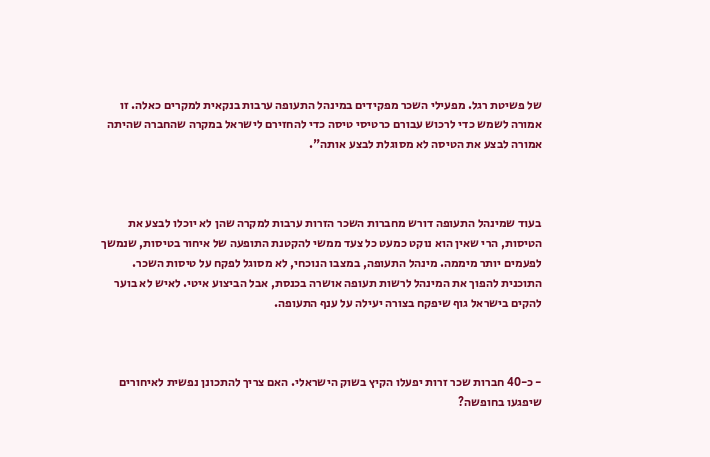של פשיטת רגל. מפעילי השכר מפקידים במינהל התעופה ערבות בנקאית למקרים כאלה. זו אמורה לשמש כדי לרכוש עבורם כרטיסי טיסה כדי להחזירם לישראל במקרה שהחברה שהיתה אמורה לבצע את הטיסה לא מסוגלת לבצע אותה".



בעוד שמינהל התעופה דורש מחברות השכר הזרות ערבות למקרה שהן לא יוכלו לבצע את הטיסות, הרי שאין הוא נוקט כמעט כל צעד ממשי להקטנת התופעה של איחור בטיסות, שנמשך לפעמים יותר מיממה. מינהל התעופה, במצבו הנוכחי, לא מסוגל לפקח על טיסות השכר. התוכנית להפוך את המינהל לרשות תעופה אושרה בכנסת, אבל הביצוע איטי. לאיש לא בוער להקים בישראל גוף שיפקח בצורה יעילה על ענף התעופה.



- כ-40 חברות שכר זרות יפעלו הקיץ בשוק הישראלי. האם צריך להתכונן נפשית לאיחורים שיפגעו בחופשה?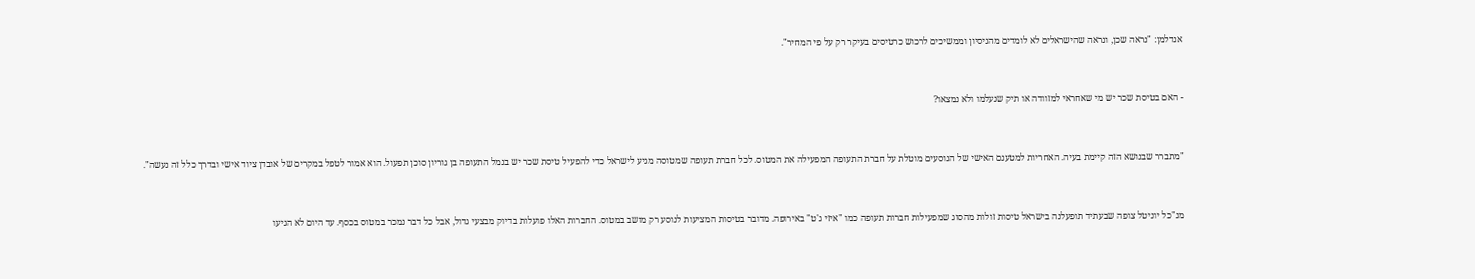אנדלמן: "נראה שכן, ונראה שהישראלים לא לומדים מהניסיון וממשיכים לרכוש כרטיסים בעיקר רק על פי המחיר".



- האם בטיסת שכר יש מי שאחראי למזוודה או תיק שנעלמו ולא נמצאו?



"מתברר שבנושא הזה קיימת בעיה. האחריות למטענם האישי של הנוסעים מוטלת על חברת התעופה המפעילה את המטוס. לכל חברת תעופה שמטוסה מגיע לישראל כדי להפעיל טיסת שכר יש בנמל התעופה בן גוריון סוכן תפעול. הוא אמור לטפל במקרים של אובדן ציוד אישי ובדרך כלל זה נעשה".



מנ"כל יוניטל צופה שבעתיד תופעלנה בישראל טיסות זולות מהסוג שמפעילות חברות תעופה כמו "איזי ג'ט" באירופה. מדובר בטיסות המציעות לנוסע רק מושב במטוס. החברות האלו פועלות בדיוק מבצעי גדול, אבל כל דבר נמכר במטוס בכסף. עד היום לא הגיעו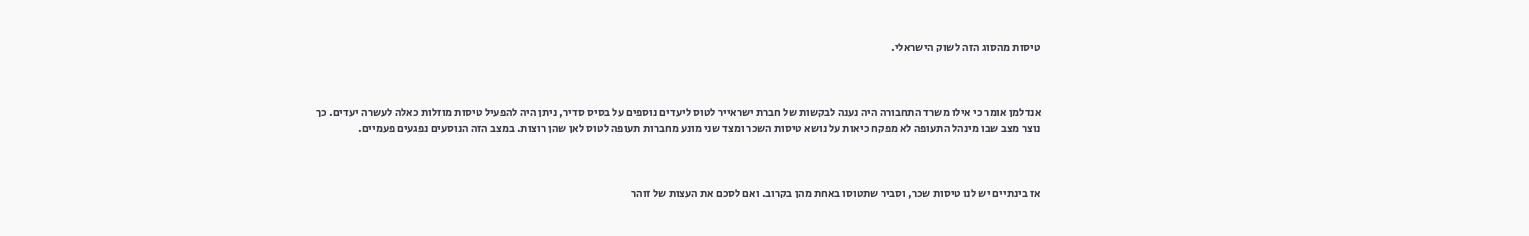טיסות מהסוג הזה לשוק הישראלי.



אנדלמן אומר כי אילו משרד התחבורה היה נענה לבקשות של חברת ישראייר לטוס ליעדים נוספים על בסיס סדיר, ניתן היה להפעיל טיסות מוזלות כאלה לעשרה יעדים. כך נוצר מצב שבו מינהל התעופה לא מפקח כיאות על נושא טיסות השכר ומצד שני מונע מחברות תעופה לטוס לאן שהן רוצות. במצב הזה הנוסעים נפגעים פעמיים.



אז בינתיים יש לנו טיסות שכר, וסביר שתטוסו באחת מהן בקרוב. ואם לסכם את העצות של זוהר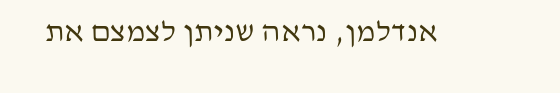אנדלמן, נראה שניתן לצמצם את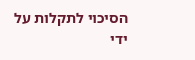הסיכוי לתקלות על ידי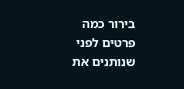בירור כמה פרטים לפני שנותנים את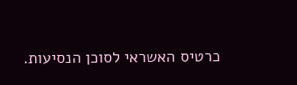כרטיס האשראי לסוכן הנסיעות.